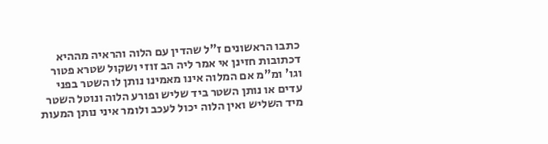כתבו הראשונים ז"ל שהדין עם הלוה והראיה מההיא דכתובות חזינן אי אמר ליה הב זוזי ושקול שטרא פטור וגו' ומ"מ אם המלוה אינו מאמינו נותן לו השטר בפני עדים או נותן השטר ביד שליש ופורע הלוה ונוטל השטר מיד השליש ואין הלוה יכול לעכב ולומר איני נותן המעות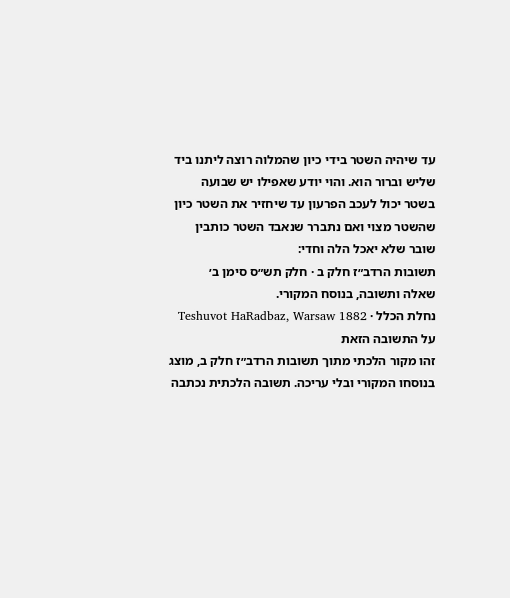עד שיהיה השטר בידי כיון שהמלוה רוצה ליתנו ביד שליש וברור הוא. והוי יודע שאפילו יש שבועה בשטר יכול לעכב הפרעון עד שיחזיר את השטר כיון שהשטר מצוי ואם נתברר שנאבד השטר כותבין שובר שלא יאכל הלה וחדי:
תשובות הרדב״ז חלק ב · חלק תש״ס סימן ב׳
שאלה ותשובה, בנוסח המקורי.
נחלת הכלל · Teshuvot HaRadbaz, Warsaw 1882
על התשובה הזאת
זהו מקור הלכתי מתוך תשובות הרדב״ז חלק ב, מוצג בנוסחו המקורי ובלי עריכה. תשובה הלכתית נכתבה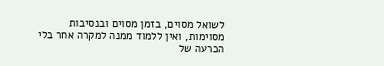לשואל מסוים, בזמן מסוים ובנסיבות מסוימות, ואין ללמוד ממנה למקרה אחר בלי הכרעה של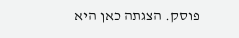פוסק. הצגתה כאן היא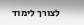לצורך לימוד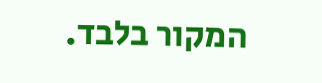המקור בלבד.